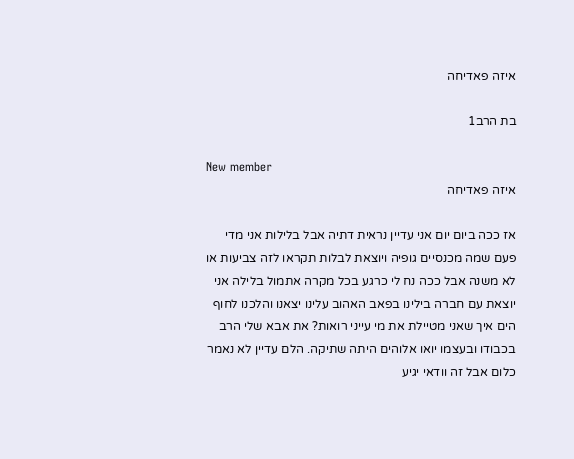איזה פאדיחה

בת הרב1

New member
איזה פאדיחה

אז ככה ביום יום אני עדיין נראית דתיה אבל בלילות אני מדי פעם שמה מכנסיים גופיה ויוצאת לבלות תקראו לזה צביעות או לא משנה אבל ככה נח לי כרגע בכל מקרה אתמול בלילה אני יוצאת עם חברה בילינו בפאב האהוב עלינו יצאנו והלכנו לחוף הים איך שאני מטיילת את מי עייני רואות? את אבא שלי הרב בכבודו ובעצמו יואו אלוהים היתה שתיקה. הלם עדיין לא נאמר כלום אבל זה וודאי יגיע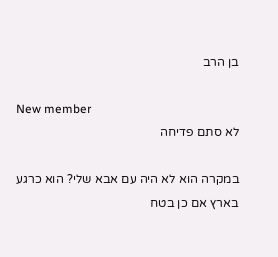בן הרב

New member
לא סתם פדיחה

במקרה הוא לא היה עם אבא שלי? הוא כרגע בארץ אם כן בטח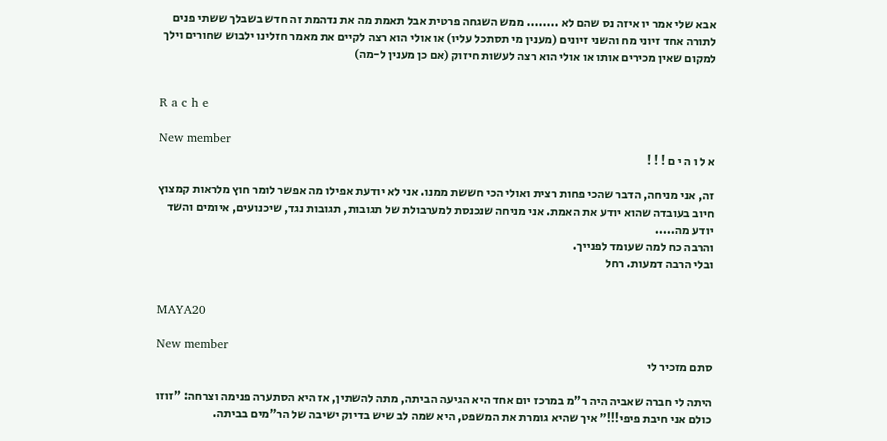אבא שלי אמר יו איזה נס שהם לא ........ ממש השגחה פרטית אבל תאמת מה את נדהמת זה חדש בשבלך ששתי פנים לתורה אחד זיוני מח והשני זיונים (מענין מי תסתכל עליו) או אולי הוא רצה לקיים את מאמר חזלינו ילבוש שחורים וילך למקום שאין מכירים אותו או אולי הוא רצה לעשות חיזוק (אם כן מענין ל-מה)


R a c h e

New member
א ל ו ה י ם ! ! !

זה, אני מניחה, הדבר שהכי פחות רצית ואולי הכי חששת ממנו. אני לא יודעת אפילו מה אפשר לומר חוץ מלראות קמצוץ חיוב בעובדה שהוא יודע את האמת. אני מניחה שנכנסת למערבולת של תגובות, תגובות נגד, שיכנועים, איומים והשד יודע מה.....
והרבה כח למה שעומד לפנייך.
ובלי הרבה דמעות. רחל


MAYA20

New member
סתם מזכיר לי

היתה לי חברה שאביה היה ר"מ במרכז יום אחד היא הגיעה הביתה, מתה להשתין, אז היא הסתערה פנימה וצרחה: "זוזו כולם אני חיבת פיפי!!!" איך שהיא גומרת את המשפט, היא שמה לב שיש בדיוק ישיבה של הר"מים בביתה.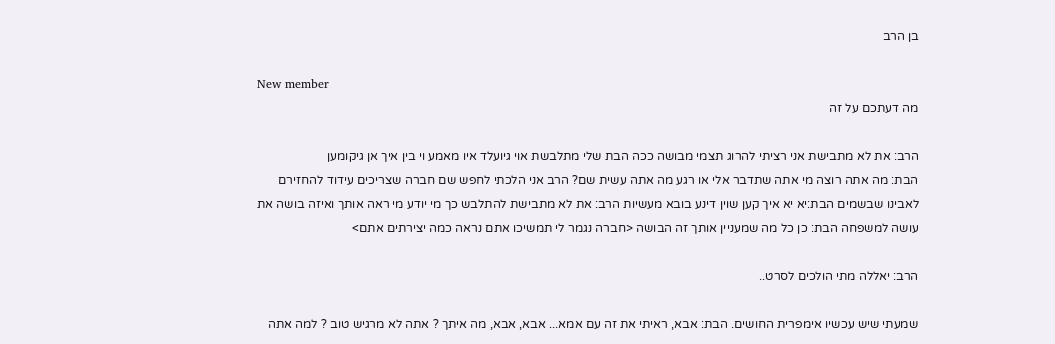בן הרב

New member
מה דעתכם על זה

הרב: את לא מתבישת אני רציתי להרוג תצמי מבושה ככה הבת שלי מתלבשת אוי גיועלד איו מאמע וי בין איך אן גיקומען
הבת: מה אתה רוצה מי אתה שתדבר אלי או רגע מה אתה עשית שם? הרב אני הלכתי לחפש שם חברה שצריכים עידוד להחזירם לאבינו שבשמים הבת:יא יא איך קען שוין דינע בובא מעשיות הרב: את לא מתבישת להתלבש כך מי יודע מי ראה אותך ואיזה בושה את עושה למשפחה הבת: כן כל מה שמעניין אותך זה הבושה <חברה נגמר לי תמשיכו אתם נראה כמה יצירתים אתם>

הרב: יאללה מתי הולכים לסרט..

שמעתי שיש עכשיו אימפרית החושים. הבת: אבא, ראיתי את זה עם אמא... אבא, אבא, מה איתך ? אתה לא מרגיש טוב ? למה אתה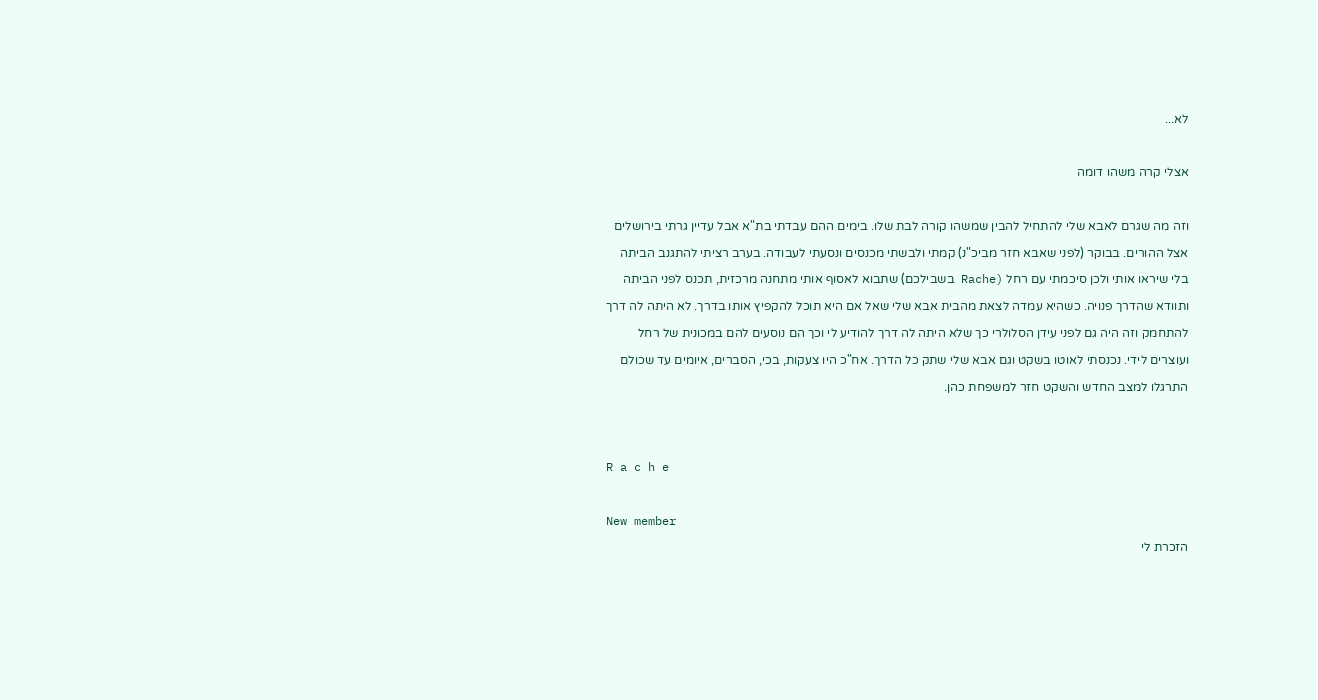לא...

אצלי קרה משהו דומה

וזה מה שגרם לאבא שלי להתחיל להבין שמשהו קורה לבת שלו. בימים ההם עבדתי בת"א אבל עדיין גרתי בירושלים אצל ההורים. בבוקר (לפני שאבא חזר מביכ"נ) קמתי ולבשתי מכנסים ונסעתי לעבודה. בערב רציתי להתגנב הביתה בלי שיראו אותי ולכן סיכמתי עם רחל (Rache בשבילכם) שתבוא לאסוף אותי מתחנה מרכזית, תכנס לפני הביתה ותוודא שהדרך פנויה. כשהיא עמדה לצאת מהבית אבא שלי שאל אם היא תוכל להקפיץ אותו בדרך. לא היתה לה דרך להתחמק וזה היה גם לפני עידן הסלולרי כך שלא היתה לה דרך להודיע לי וכך הם נוסעים להם במכונית של רחל ועוצרים לידי. נכנסתי לאוטו בשקט וגם אבא שלי שתק כל הדרך. אח"כ היו צעקות, בכי, הסברים, איומים עד שכולם התרגלו למצב החדש והשקט חזר למשפחת כהן.


R a c h e

New member
הזכרת לי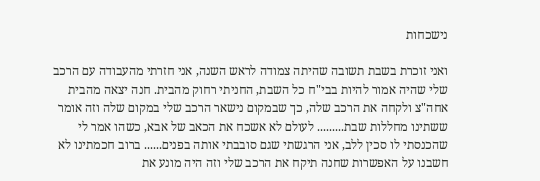נישכחות

ואני זוכרת בשבת תשובה שהיתה צמודה לראש השנה, אני חזרתי מהעבודה עם הרכב שלי שהיה אמור להיות בבי"ח כל השבת, החניתי רחוק מהבית. חנה יצאה מהבית אחה"צ ולקחה את הרכב שלה, כך שבמקום נישאר הרכב שלי במקום שלה וזה אומר ששתינו מחללות שבת......... לעולם לא אשכח את הכאב של אבא, כשהו אמר לי שהכנסתי לו סכין ללב, אני הרגשתי שגם סובבתי אותה בפנים...... ברוב חכמתינו לא חשבנו על האפשרות שחנה תיקח את הרכב שלי וזה היה מונע את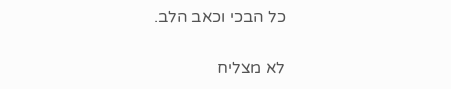כל הבכי וכאב הלב.

לא מצליח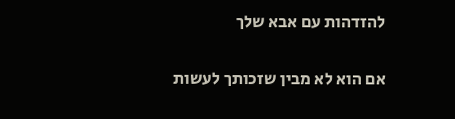להזדהות עם אבא שלך

אם הוא לא מבין שזכותך לעשות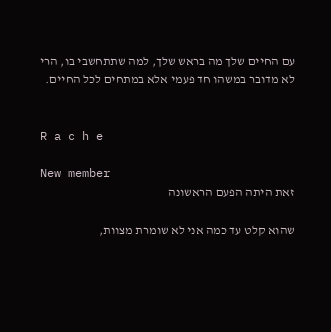עם החיים שלך מה בראש שלך, למה שתתחשבי בו, הרי לא מדובר במשהו חד פעמי אלא במתחים לכל החיים.


R a c h e

New member
זאת היתה הפעם הראשונה

שהוא קלט עד כמה אני לא שומרת מצוות,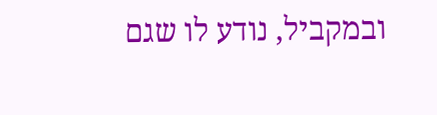ובמקביל, נודע לו שגם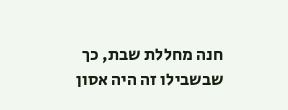חנה מחללת שבת, כך שבשבילו זה היה אסון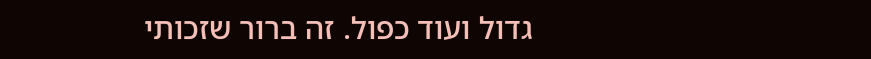גדול ועוד כפול. זה ברור שזכותי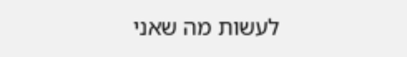לעשות מה שאני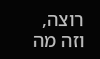רוצה, וזה מה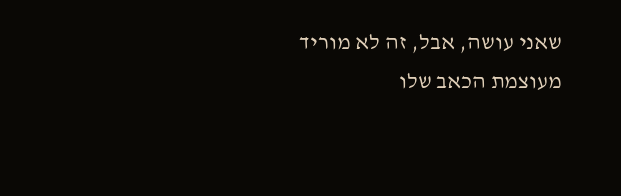שאני עושה, אבל, זה לא מוריד מעוצמת הכאב שלו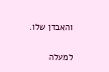והאבדן שלו.

למעלה